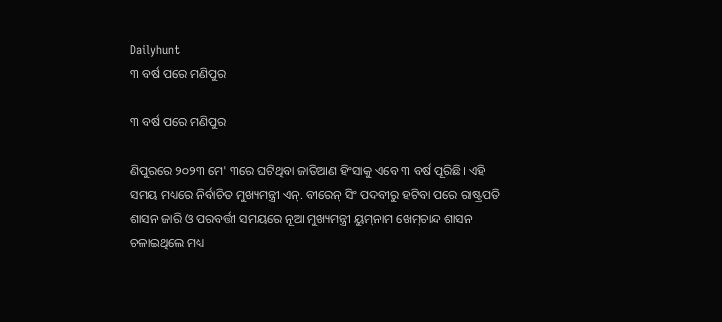Dailyhunt
୩ ବର୍ଷ ପରେ ମଣିପୁର

୩ ବର୍ଷ ପରେ ମଣିପୁର

ଣିପୁରରେ ୨୦୨୩ ମେ' ୩ରେ ଘଟିଥିବା ଜାତିଆଣ ହିଂସାକୁ ଏବେ ୩ ବର୍ଷ ପୂରିଛି। ଏହି ସମୟ ମଧ୍ୟରେ ନିର୍ବାଚିତ ମୁଖ୍ୟମନ୍ତ୍ରୀ ଏନ୍‌. ବୀରେନ୍‌ ସିଂ ପଦବୀରୁ ହଟିବା ପରେ ରାଷ୍ଟ୍ରପତି ଶାସନ ଜାରି ଓ ପରବର୍ତ୍ତୀ ସମୟରେ ନୂଆ ମୁଖ୍ୟମନ୍ତ୍ରୀ ୟୁମ୍‌ନାମ ଖେମ୍‌ଚାନ୍ଦ ଶାସନ ଚଳାଇଥିଲେ ମଧ୍ୟ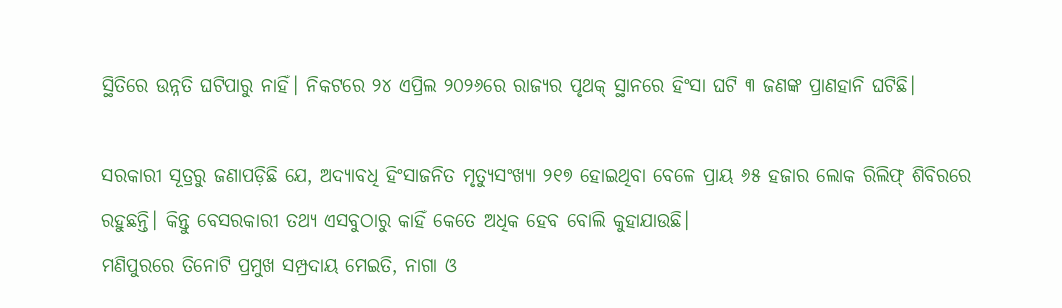ସ୍ଥିତିରେ ଉନ୍ନତି ଘଟିପାରୁ ନାହିଁ। ନିକଟରେ ୨୪ ଏପ୍ରିଲ ୨୦୨୬ରେ ରାଜ୍ୟର ପୃଥକ୍‌ ସ୍ଥାନରେ ହିଂସା ଘଟି ୩ ଜଣଙ୍କ ପ୍ରାଣହାନି ଘଟିଛି।

ସରକାରୀ ସୂତ୍ରରୁ ଜଣାପଡ଼ିଛି ଯେ, ଅଦ୍ୟାବଧି ହିଂସାଜନିତ ମୃତ୍ୟୁସଂଖ୍ୟା ୨୧୭ ହୋଇଥିବା ବେଳେ ପ୍ରାୟ ୬୫ ହଜାର ଲୋକ ରିଲିଫ୍‌ ଶିବିରରେ ରହୁଛନ୍ତି। କିନ୍ତୁ ବେସରକାରୀ ତଥ୍ୟ ଏସବୁଠାରୁ କାହିଁ କେତେ ଅଧିକ ହେବ ବୋଲି କୁହାଯାଉଛି।
ମଣିପୁରରେ ତିନୋଟି ପ୍ରମୁଖ ସମ୍ପ୍ରଦାୟ ମେଇତି, ନାଗା ଓ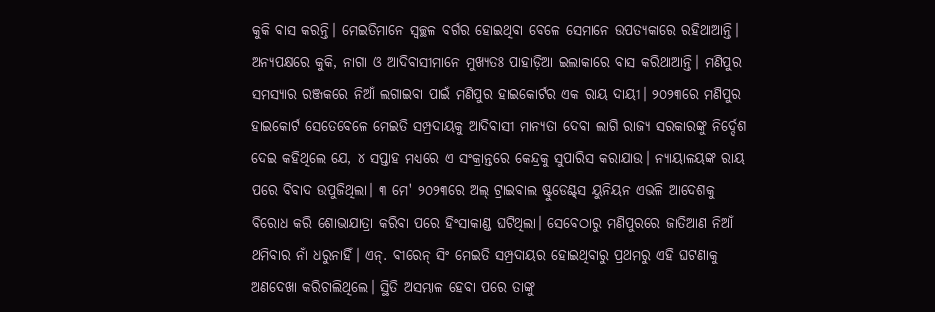କୁକି ବାସ କରନ୍ତି। ମେଇତିମାନେ ସ୍ବଚ୍ଛଳ ବର୍ଗର ହୋଇଥିବା ବେଳେ ସେମାନେ ଉପତ୍ୟକାରେ ରହିଥାଆନ୍ତି। ଅନ୍ୟପକ୍ଷରେ କୁକି, ନାଗା ଓ ଆଦିବାସୀମାନେ ମୁଖ୍ୟତଃ ପାହାଡ଼ିଆ ଇଲାକାରେ ବାସ କରିଥାଆନ୍ତି। ମଣିପୁର ସମସ୍ୟାର ରଞ୍ଜକରେ ନିଆଁ ଲଗାଇବା ପାଇଁ ମଣିପୁର ହାଇକୋର୍ଟର ଏକ ରାୟ ଦାୟୀ। ୨୦୨୩ରେ ମଣିପୁର ହାଇକୋର୍ଟ ସେତେବେଳେ ମେଇତି ସମ୍ପ୍ରଦାୟକୁ ଆଦିବାସୀ ମାନ୍ୟତା ଦେବା ଲାଗି ରାଜ୍ୟ ସରକାରଙ୍କୁ ନିର୍ଦ୍ଦେଶ ଦେଇ କହିଥିଲେ ଯେ, ୪ ସପ୍ତାହ ମଧ୍ୟରେ ଏ ସଂକ୍ରାନ୍ତରେ କେନ୍ଦ୍ରକୁ ସୁପାରିସ କରାଯାଉ। ନ୍ୟାୟାଳୟଙ୍କ ରାୟ ପରେ ବିବାଦ ଉପୁଜିଥିଲା। ୩ ମେ' ୨୦୨୩ରେ ଅଲ୍‌ ଟ୍ରାଇବାଲ ଷ୍ଟୁଡେଣ୍ଟ୍‌ସ ୟୁନିୟନ ଏଭଳି ଆଦେଶକୁ ବିରୋଧ କରି ଶୋଭାଯାତ୍ରା କରିବା ପରେ ହିଂସାକାଣ୍ଡ ଘଟିଥିଲା। ସେବେଠାରୁ ମଣିପୁରରେ ଜାତିଆଣ ନିଆଁ ଥମିବାର ନାଁ ଧରୁନାହିଁ। ଏନ୍‌. ବୀରେନ୍‌ ସିଂ ମେଇତି ସମ୍ପ୍ରଦାୟର ହୋଇଥିବାରୁ ପ୍ରଥମରୁ ଏହି ଘଟଣାକୁ ଅଣଦେଖା କରିଚାଲିଥିଲେ। ସ୍ଥିତି ଅସମ୍ଭାଳ ହେବା ପରେ ତାଙ୍କୁ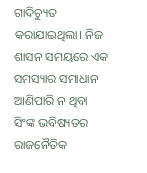ଗାଦିଚ୍ୟୁତ କରାଯାଇଥିଲା। ନିଜ ଶାସନ ସମୟରେ ଏକ ସମସ୍ୟାର ସମାଧାନ ଆଣିପାରି ନ ଥିବା ସିଂଙ୍କ ଭବିଷ୍ୟତର ରାଜନୈତିକ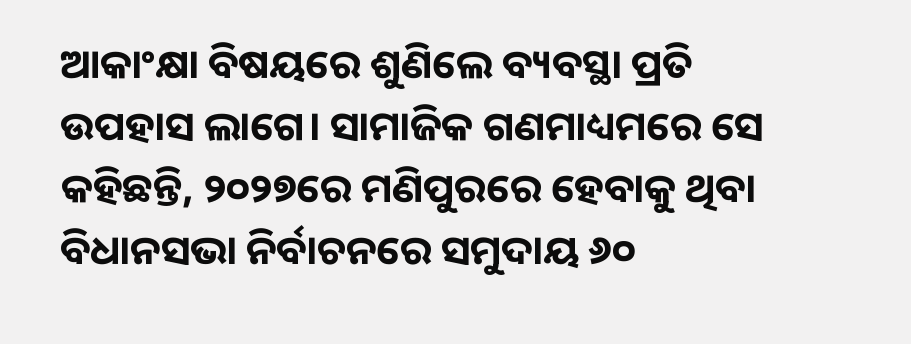ଆକାଂକ୍ଷା ବିଷୟରେ ଶୁଣିଲେ ବ୍ୟବସ୍ଥା ପ୍ରତି ଉପହାସ ଲାଗେ। ସାମାଜିକ ଗଣମାଧ୍ୟମରେ ସେ କହିଛନ୍ତି, ୨୦୨୭ରେ ମଣିପୁରରେ ହେବାକୁ ଥିବା ବିଧାନସଭା ନିର୍ବାଚନରେ ସମୁଦାୟ ୬୦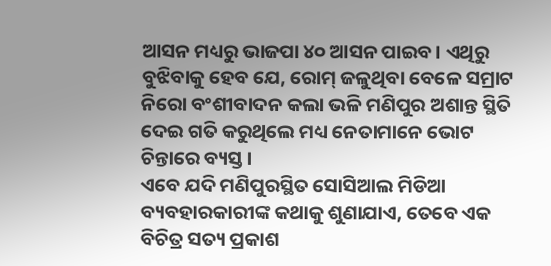ଆସନ ମଧ୍ୟରୁ ଭାଜପା ୪୦ ଆସନ ପାଇବ। ଏଥିରୁ ବୁଝିବାକୁ ହେବ ଯେ, ରୋମ୍‌ ଜଳୁଥିବା ବେଳେ ସମ୍ରାଟ ନିରୋ ବଂଶୀବାଦନ କଲା ଭଳି ମଣିପୁର ଅଶାନ୍ତ ସ୍ଥିତି ଦେଇ ଗତି କରୁଥିଲେ ମଧ୍ୟ ନେତାମାନେ ଭୋଟ ଚିନ୍ତାରେ ବ୍ୟସ୍ତ।
ଏବେ ଯଦି ମଣିପୁରସ୍ଥିତ ସୋସିଆଲ ମିଡିଆ ବ୍ୟବହାରକାରୀଙ୍କ କଥାକୁ ଶୁଣାଯାଏ, ତେବେ ଏକ ବିଚିତ୍ର ସତ୍ୟ ପ୍ରକାଶ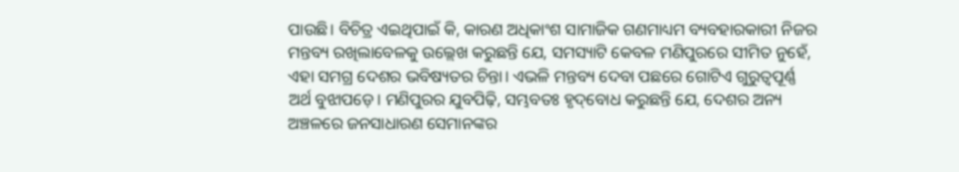ପାଉଛି। ବିଚିତ୍ର ଏଇଥିପାଇଁ କି, କାରଣ ଅଧିକାଂଶ ସାମାଜିକ ଗଣମାଧ୍ୟମ ବ୍ୟବହାରକାରୀ ନିଜର ମନ୍ତବ୍ୟ ରଖିଲାବେଳକୁ ଉଲ୍ଲେଖ କରୁଛନ୍ତି ଯେ, ସମସ୍ୟାଟି କେବଳ ମଣିପୁରରେ ସୀମିତ ନୁହେଁ, ଏହା ସମଗ୍ର ଦେଶର ଭବିଷ୍ୟତର ଚିନ୍ତା। ଏଭଳି ମନ୍ତବ୍ୟ ଦେବା ପଛରେ ଗୋଟିଏ ଗୁରୁତ୍ୱପୂର୍ଣ୍ଣ ଅର୍ଥ ବୁଝାପଡ଼େ। ମଣିପୁରର ଯୁବପିଢ଼ି, ସମ୍ଭବତଃ ହୃଦ୍‌ବୋଧ କରୁଛନ୍ତି ଯେ, ଦେଶର ଅନ୍ୟ ଅଞ୍ଚଳରେ ଜନସାଧାରଣ ସେମାନଙ୍କର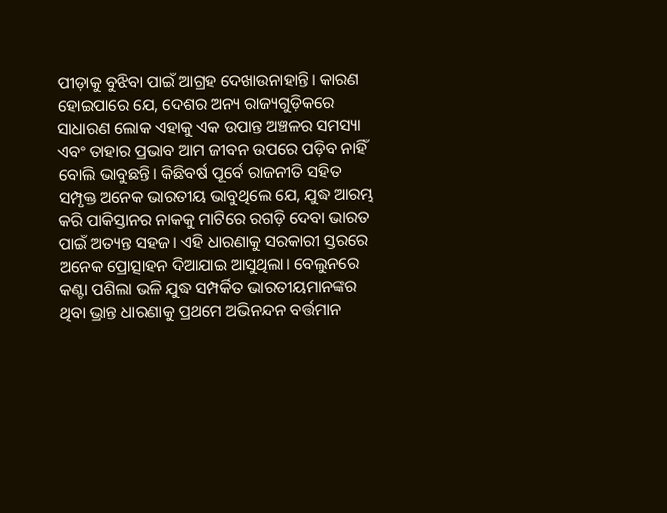ପୀଡ଼ାକୁ ବୁଝିବା ପାଇଁ ଆଗ୍ରହ ଦେଖାଉନାହାନ୍ତି। କାରଣ ହୋଇପାରେ ଯେ, ଦେଶର ଅନ୍ୟ ରାଜ୍ୟଗୁଡ଼ିକରେ ସାଧାରଣ ଲୋକ ଏହାକୁ ଏକ ଉପାନ୍ତ ଅଞ୍ଚଳର ସମସ୍ୟା ଏବଂ ତାହାର ପ୍ରଭାବ ଆମ ଜୀବନ ଉପରେ ପଡ଼ିବ ନାହିଁ ବୋଲି ଭାବୁଛନ୍ତି। କିଛିବର୍ଷ ପୂର୍ବେ ରାଜନୀତି ସହିତ ସମ୍ପୃକ୍ତ ଅନେକ ଭାରତୀୟ ଭାବୁଥିଲେ ଯେ, ଯୁଦ୍ଧ ଆରମ୍ଭ କରି ପାକିସ୍ତାନର ନାକକୁ ମାଟିରେ ରଗଡ଼ି ଦେବା ଭାରତ ପାଇଁ ଅତ୍ୟନ୍ତ ସହଜ। ଏହି ଧାରଣାକୁ ସରକାରୀ ସ୍ତରରେ ଅନେକ ପ୍ରୋତ୍ସାହନ ଦିଆଯାଇ ଆସୁଥିଲା। ବେଲୁନରେ କଣ୍ଟା ପଶିଲା ଭଳି ଯୁଦ୍ଧ ସମ୍ପର୍କିତ ଭାରତୀୟମାନଙ୍କର ଥିବା ଭ୍ରାନ୍ତ ଧାରଣାକୁ ପ୍ରଥମେ ଅଭିନନ୍ଦନ ବର୍ତ୍ତମାନ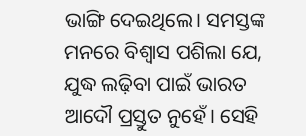ଭାଙ୍ଗି ଦେଇଥିଲେ। ସମସ୍ତଙ୍କ ମନରେ ବିଶ୍ୱାସ ପଶିଲା ଯେ, ଯୁଦ୍ଧ ଲଢ଼ିବା ପାଇଁ ଭାରତ ଆଦୌ ପ୍ରସ୍ତୁତ ନୁହେଁ। ସେହି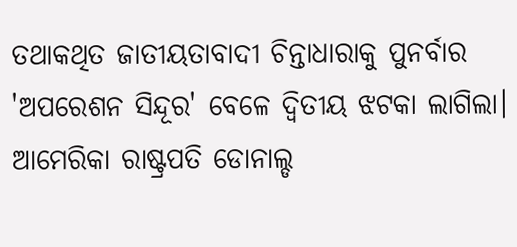ତଥାକଥିତ ଜାତୀୟତାବାଦୀ ଚିନ୍ତାଧାରାକୁ ପୁନର୍ବାର 'ଅପରେଶନ ସିନ୍ଦୂର' ବେଳେ ଦ୍ୱିତୀୟ ଝଟକା ଲାଗିଲା। ଆମେରିକା ରାଷ୍ଟ୍ରପତି ଡୋନାଲ୍ଡ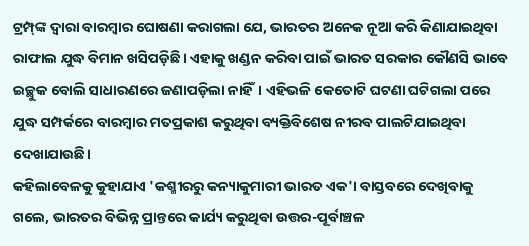ଟ୍ରମ୍ପ୍‌ଙ୍କ ଦ୍ୱାରା ବାରମ୍ବାର ଘୋଷଣା କରାଗଲା ଯେ, ଭାରତର ଅନେକ ନୂଆ କରି କିଣାଯାଇଥିବା ରାଫାଲ ଯୁଦ୍ଧ ବିମାନ ଖସିପଡ଼ିଛି। ଏହାକୁ ଖଣ୍ଡନ କରିବା ପାଇଁ ଭାରତ ସରକାର କୌଣସି ଭାବେ ଇଚ୍ଛୁକ ବୋଲି ସାଧାରଣରେ ଜଣାପଡ଼ିଲା ନାହିଁ। ଏହିଭଳି କେତୋଟି ଘଟଣା ଘଟିଗଲା ପରେ ଯୁଦ୍ଧ ସମ୍ପର୍କରେ ବାରମ୍ବାର ମତପ୍ରକାଶ କରୁଥିବା ବ୍ୟକ୍ତିବିଶେଷ ନୀରବ ପାଲଟିଯାଇଥିବା ଦେଖାଯାଉଛି।
କହିଲାବେଳକୁ କୁହାଯାଏ 'କଶ୍ମୀରରୁ କନ୍ୟାକୁମାରୀ ଭାରତ ଏକ'। ବାସ୍ତବରେ ଦେଖିବାକୁ ଗଲେ, ଭାରତର ବିଭିନ୍ନ ପ୍ରାନ୍ତରେ କାର୍ଯ୍ୟ କରୁଥିବା ଉତ୍ତର-ପୂର୍ବାଞ୍ଚଳ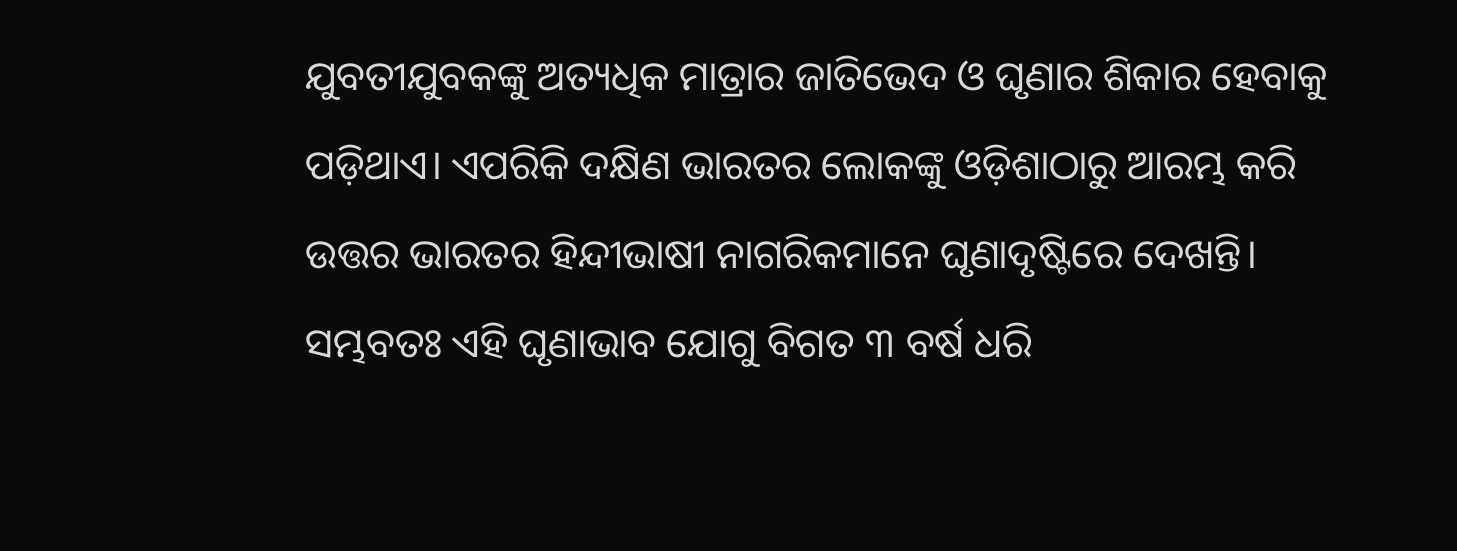ଯୁବତୀଯୁବକଙ୍କୁ ଅତ୍ୟଧିକ ମାତ୍ରାର ଜାତିଭେଦ ଓ ଘୃଣାର ଶିକାର ହେବାକୁ ପଡ଼ିଥାଏ। ଏପରିକି ଦକ୍ଷିଣ ଭାରତର ଲୋକଙ୍କୁ ଓଡ଼ିଶାଠାରୁ ଆରମ୍ଭ କରି ଉତ୍ତର ଭାରତର ହିନ୍ଦୀଭାଷୀ ନାଗରିକମାନେ ଘୃଣାଦୃଷ୍ଟିରେ ଦେଖନ୍ତି। ସମ୍ଭବତଃ ଏହି ଘୃଣାଭାବ ଯୋଗୁ ବିଗତ ୩ ବର୍ଷ ଧରି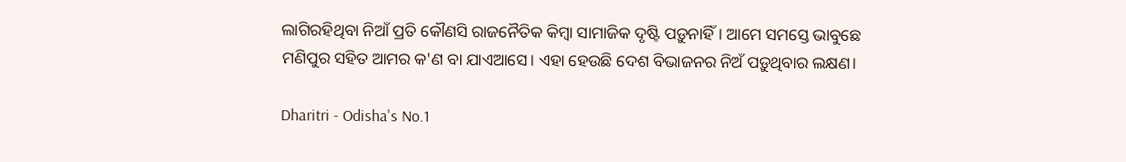ଲାଗିରହିଥିବା ନିଆଁ ପ୍ରତି କୌଣସି ରାଜନୈତିକ କିମ୍ବା ସାମାଜିକ ଦୃଷ୍ଟି ପଡ଼ୁନାହିଁ। ଆମେ ସମସ୍ତେ ଭାବୁଛେ ମଣିପୁର ସହିତ ଆମର କ'ଣ ବା ଯାଏଆସେ। ଏହା ହେଉଛି ଦେଶ ବିଭାଜନର ନିଅଁ ପଡ଼ୁଥିବାର ଲକ୍ଷଣ।

Dharitri - Odisha's No.1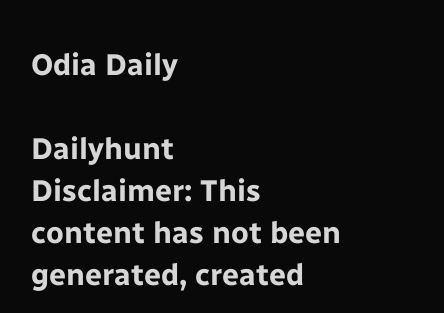Odia Daily

Dailyhunt
Disclaimer: This content has not been generated, created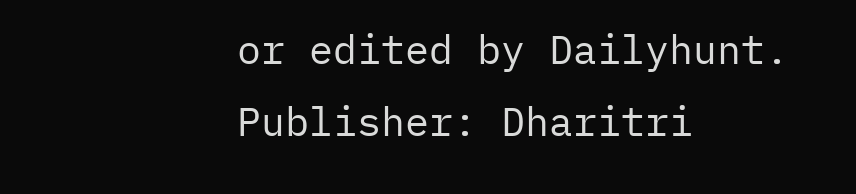or edited by Dailyhunt. Publisher: Dharitri